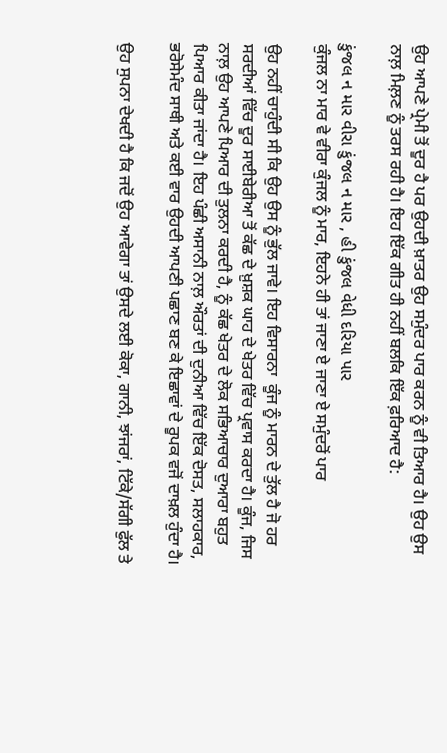ਉਹ ਆਪਣੇ ਪ੍ਰੇਮੀ ਤੋਂ ਦੂਰ ਹੈ ਪਰ ਉਹਦੀ ਖ਼ਾਤਰ ਉਹ ਸਮੁੰਦਰ ਪਾਰ ਕਰਨ ਨੂੰ ਵੀ ਤਿਆਰ ਹੈ। ਉਹ ਉਸ ਨਾਲ਼ ਮਿਲ਼ਣ ਨੂੰ ਤਰਸ ਰਹੀ ਹੈ। ਇਹ ਇੱਕ ਗੀਤ ਹੀ ਨਹੀਂ ਬਲਕਿ ਇੱਕ ਫ਼ਰਿਆਦ ਹੈ:

કુંજલ ન માર વીરા કુંજલ ન માર , હી કુંજલ વેધી દરિયા પાર
ਕੁੰਜਲ ਨਾ ਮਾਰ ਵੇ ਵੀਰਾ ਕੁੰਜਲ ਨੂੰ ਮਾਰ, ਇਹਨੇ ਹੀ ਤਾਂ ਜਾਣਾ ਏ ਜਾਣਾ ਏ ਸਮੁੰਦਰੋਂ ਪਾਰ

ਉਹ ਨਹੀਂ ਚਾਹੁੰਦੀ ਸੀ ਕਿ ਉਹ ਉਸ ਨੂੰ ਭੁੱਲ ਜਾਵੇ। ਇਹ ਵਿਸਾਰਨਾ  ਕੂੰਜ ਨੂੰ ਮਾਰਨ ਦੇ ਤੁੱਲ ਹੈ ਜੋ ਹਰ ਸਰਦੀਆਂ ਵਿੱਚ ਦੂਰ ਸਾਈਬੇਰੀਆ ਤੋਂ ਕੱਛ ਦੇ ਖ਼ੁਸ਼ਕ ਘਾਹ ਦੇ ਖੇਤਰ ਵਿੱਚ ਪ੍ਰਵਾਸ ਕਰਦਾ ਹੈ। ਕੂੰਜ, ਜਿਸ ਨਾਲ਼ ਉਹ ਆਪਣੇ ਪਿਆਰ ਦੀ ਤੁਲਨਾ ਕਰਦੀ ਹੈ, ਨੂੰ ਕੱਛ ਖੇਤਰ ਦੇ ਲੋਕ ਸਭਿਆਚਾਰ ਦੁਆਰਾ ਬਹੁਤ ਪਿਆਰ ਕੀਤਾ ਜਾਂਦਾ ਹੈ। ਇਹ ਪੰਛੀ ਅਸਾਨੀ ਨਾਲ਼ ਔਰਤਾਂ ਦੀ ਦੁਨੀਆ ਵਿੱਚ ਇੱਕ ਦੋਸਤ, ਸਲਾਹਕਾਰ, ਭਰੋਸੇਮੰਦ ਸਾਥੀ ਅਤੇ ਕਈ ਵਾਰ ਉਹਦੀ ਆਪਣੀ ਪਛਾਣ ਬਣ ਕੇ ਇਛਾਵਾਂ ਦੇ ਰੂਪਕ ਵਜੋਂ ਦਾਖ਼ਲ ਹੁੰਦਾ ਹੈ।

ਉਹ ਸੁਪਨਾ ਦੇਖਦੀ ਹੈ ਕਿ ਜਦੋਂ ਉਹ ਆਵੇਗਾ ਤਾਂ ਉਸਦੇ ਲਈ ਕੋਕਾ, ਗਾਨੀ, ਝਾਂਜਰਾਂ, ਟਿੱਕੇ/ਸੱਗੀ ਫੁੱਲ ਤੇ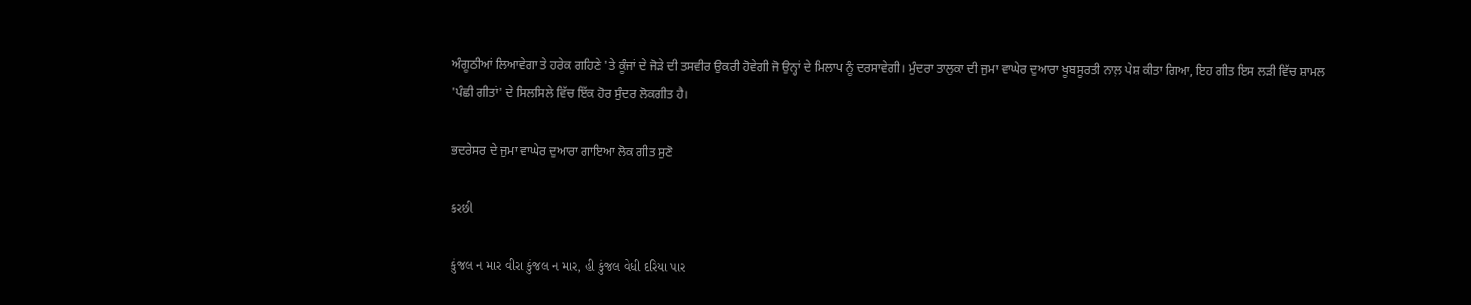ਅੰਗੂਠੀਆਂ ਲਿਆਵੇਗਾ ਤੇ ਹਰੇਕ ਗਹਿਣੇ 'ਤੇ ਕੂੰਜਾਂ ਦੇ ਜੋੜੇ ਦੀ ਤਸਵੀਰ ਉਕਰੀ ਹੋਵੇਗੀ ਜੋ ਉਨ੍ਹਾਂ ਦੇ ਮਿਲਾਪ ਨੂੰ ਦਰਸਾਵੇਗੀ। ਮੁੰਦਰਾ ਤਾਲੁਕਾ ਦੀ ਜੁਮਾ ਵਾਘੇਰ ਦੁਆਰਾ ਖੂਬਸੂਰਤੀ ਨਾਲ਼ ਪੇਸ਼ ਕੀਤਾ ਗਿਆ, ਇਹ ਗੀਤ ਇਸ ਲੜੀ ਵਿੱਚ ਸ਼ਾਮਲ 'ਪੰਛੀ ਗੀਤਾਂ' ਦੇ ਸਿਲਸਿਲੇ ਵਿੱਚ ਇੱਕ ਹੋਰ ਸੁੰਦਰ ਲੋਕਗੀਤ ਹੈ।

ਭਦਰੇਸਰ ਦੇ ਜੁਮਾ ਵਾਘੇਰ ਦੁਆਰਾ ਗਾਇਆ ਲੋਕ ਗੀਤ ਸੁਣੋ

કરછી

કુંજલ ન માર વીરા કુંજલ ન માર, હી કુંજલ વેધી દરિયા પાર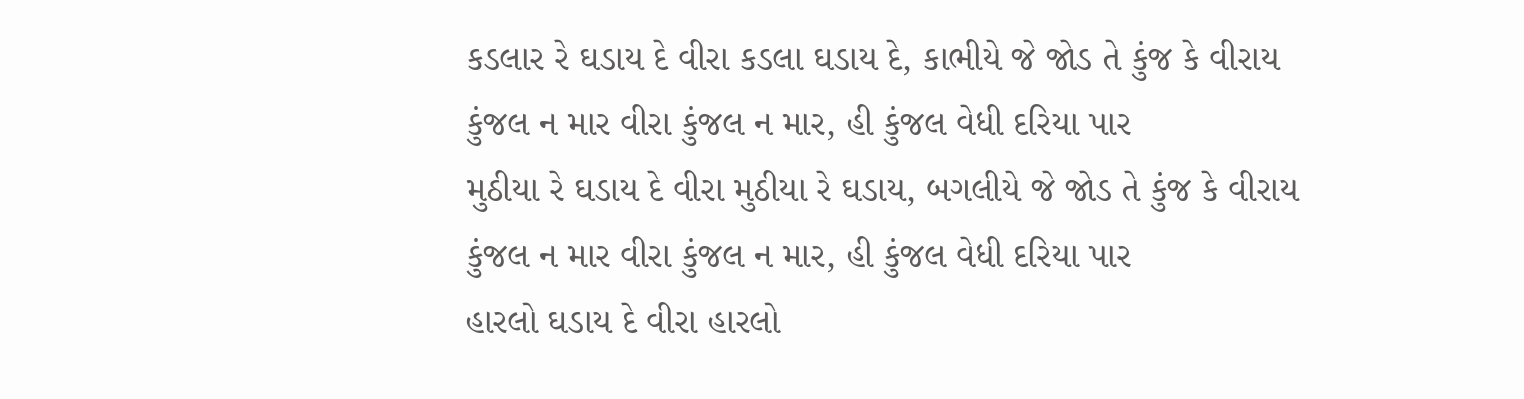કડલાર રે ઘડાય દે વીરા કડલા ઘડાય દે, કાભીયે જે જોડ તે કુંજ કે વીરાય
કુંજલ ન માર વીરા કુંજલ ન માર, હી કુંજલ વેધી દરિયા પાર
મુઠીયા રે ઘડાય દે વીરા મુઠીયા રે ઘડાય, બગલીયે જે જોડ તે કુંજ કે વીરાય
કુંજલ ન માર વીરા કુંજલ ન માર, હી કુંજલ વેધી દરિયા પાર
હારલો ઘડાય દે વીરા હારલો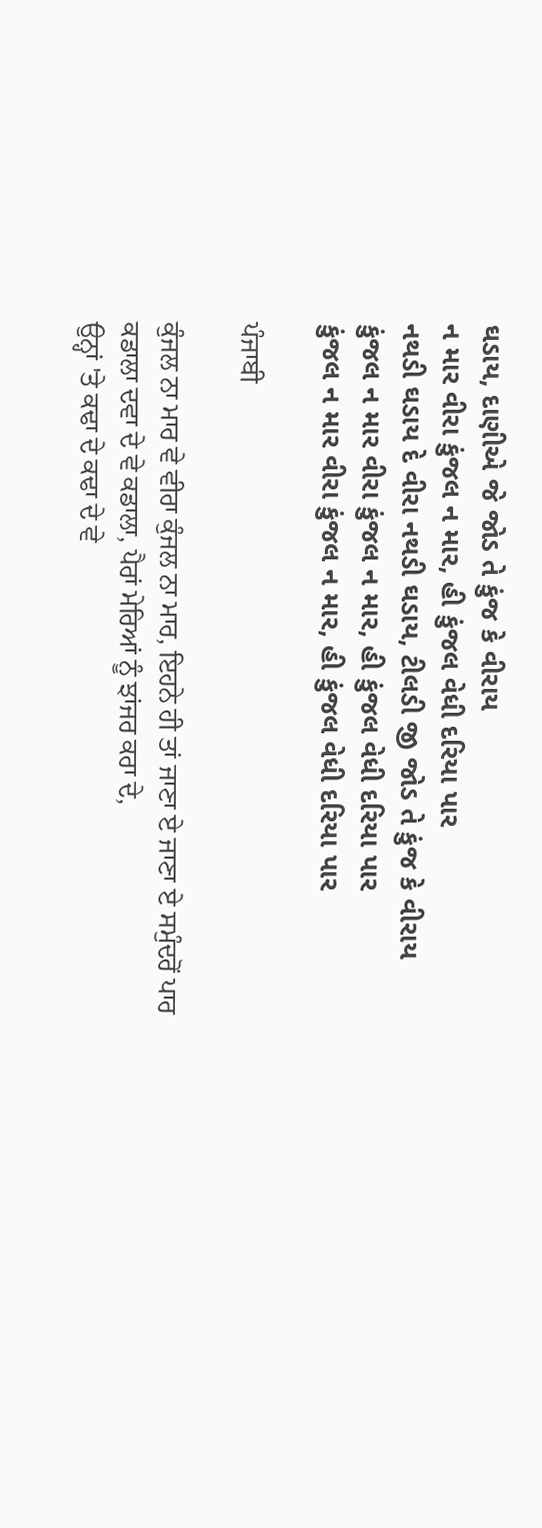ઘડાય, દાણીએ જે જોડ તે કુંજ કે વીરાય
ન માર વીરા કુંજલ ન માર, હી કુંજલ વેધી દરિયા પાર
નથડી ઘડાય દે વીરા નથડી ઘડાય, ટીલડી જી જોડ તે કુંજ કે વીરાય
કુંજલ ન માર વીરા કુંજલ ન માર, હી કુંજલ વેધી દરિયા પાર
કુંજલ ન માર વીરા કુંજલ ન માર, હી કુંજલ વેધી દરિયા પાર

ਪੰਜਾਬੀ

ਕੁੰਜਲ ਨਾ ਮਾਰ ਵੇ ਵੀਰਾ ਕੁੰਜਲ ਨਾ ਮਾਰ, ਇਹਨੇ ਹੀ ਤਾਂ ਜਾਣਾ ਏ ਜਾਣਾ ਏ ਸਮੁੰਦਰੋਂ ਪਾਰ
ਕਡਾਲਾ ਦਵਾ ਦੇ ਵੇ ਕਡਾਲਾ, ਪੈਰਾਂ ਮੇਰਿਆਂ ਨੂੰ ਝਾਂਜਰ ਕਰਾ ਦੇ,
ਉਨ੍ਹਾਂ 'ਤੇ ਕਢਾ ਦੇ ਕਢਾ ਦੇ ਵੇ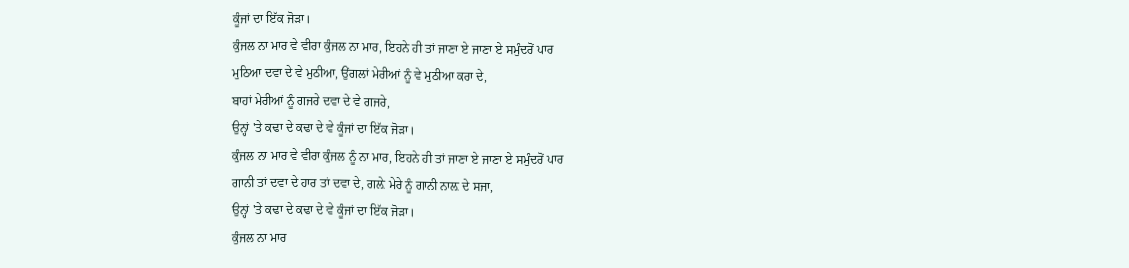ਕੂੰਜਾਂ ਦਾ ਇੱਕ ਜੋੜਾ।
ਕੁੰਜਲ ਨਾ ਮਾਰ ਵੇ ਵੀਰਾ ਕੁੰਜਲ ਨਾ ਮਾਰ, ਇਹਨੇ ਹੀ ਤਾਂ ਜਾਣਾ ਏ ਜਾਣਾ ਏ ਸਮੁੰਦਰੋਂ ਪਾਰ
ਮੁਠਿਆ ਦਵਾ ਦੇ ਵੇ ਮੁਠੀਆ, ਉਂਗਲਾਂ ਮੇਰੀਆਂ ਨੂੰ ਵੇ ਮੁਠੀਆ ਕਰਾ ਦੇ,
ਬਾਹਾਂ ਮੇਰੀਆਂ ਨੂੰ ਗਜਰੇ ਦਵਾ ਦੇ ਵੇ ਗਜਰੇ,
ਉਨ੍ਹਾਂ 'ਤੇ ਕਢਾ ਦੇ ਕਢਾ ਦੇ ਵੇ ਕੂੰਜਾਂ ਦਾ ਇੱਕ ਜੋੜਾ।
ਕੁੰਜਲ ਨਾ ਮਾਰ ਵੇ ਵੀਰਾ ਕੁੰਜਲ ਨੂੰ ਨਾ ਮਾਰ, ਇਹਨੇ ਹੀ ਤਾਂ ਜਾਣਾ ਏ ਜਾਣਾ ਏ ਸਮੁੰਦਰੋਂ ਪਾਰ
ਗਾਨੀ ਤਾਂ ਦਵਾ ਦੇ ਹਾਰ ਤਾਂ ਦਵਾ ਦੇ, ਗਲ਼ੇ ਮੇਰੇ ਨੂੰ ਗਾਨੀ ਨਾਲ਼ ਦੇ ਸਜਾ,
ਉਨ੍ਹਾਂ 'ਤੇ ਕਢਾ ਦੇ ਕਢਾ ਦੇ ਵੇ ਕੂੰਜਾਂ ਦਾ ਇੱਕ ਜੋੜਾ।
ਕੁੰਜਲ ਨਾ ਮਾਰ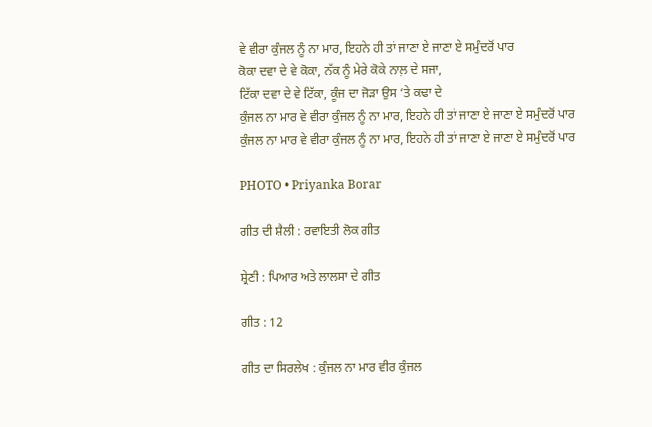ਵੇ ਵੀਰਾ ਕੁੰਜਲ ਨੂੰ ਨਾ ਮਾਰ, ਇਹਨੇ ਹੀ ਤਾਂ ਜਾਣਾ ਏ ਜਾਣਾ ਏ ਸਮੁੰਦਰੋਂ ਪਾਰ
ਕੋਕਾ ਦਵਾ ਦੇ ਵੇ ਕੋਕਾ, ਨੱਕ ਨੂੰ ਮੇਰੇ ਕੋਕੇ ਨਾਲ਼ ਦੇ ਸਜਾ,
ਟਿੱਕਾ ਦਵਾ ਦੇ ਵੇ ਟਿੱਕਾ, ਕੂੰਜ ਦਾ ਜੋੜਾ ਉਸ ‘ਤੇ ਕਢਾ ਦੇ
ਕੁੰਜਲ ਨਾ ਮਾਰ ਵੇ ਵੀਰਾ ਕੁੰਜਲ ਨੂੰ ਨਾ ਮਾਰ, ਇਹਨੇ ਹੀ ਤਾਂ ਜਾਣਾ ਏ ਜਾਣਾ ਏ ਸਮੁੰਦਰੋਂ ਪਾਰ
ਕੁੰਜਲ ਨਾ ਮਾਰ ਵੇ ਵੀਰਾ ਕੁੰਜਲ ਨੂੰ ਨਾ ਮਾਰ, ਇਹਨੇ ਹੀ ਤਾਂ ਜਾਣਾ ਏ ਜਾਣਾ ਏ ਸਮੁੰਦਰੋਂ ਪਾਰ

PHOTO • Priyanka Borar

ਗੀਤ ਦੀ ਸ਼ੈਲੀ : ਰਵਾਇਤੀ ਲੋਕ ਗੀਤ

ਸ਼੍ਰੇਣੀ : ਪਿਆਰ ਅਤੇ ਲਾਲਸਾ ਦੇ ਗੀਤ

ਗੀਤ : 12

ਗੀਤ ਦਾ ਸਿਰਲੇਖ : ਕੁੰਜਲ ਨਾ ਮਾਰ ਵੀਰ ਕੁੰਜਲ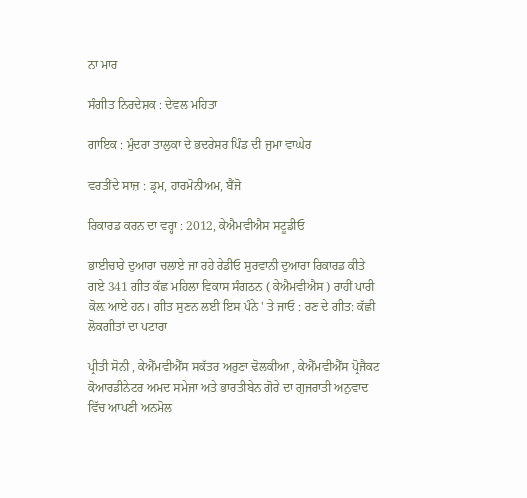ਨਾ ਮਾਰ

ਸੰਗੀਤ ਨਿਰਦੇਸ਼ਕ : ਦੇਵਲ ਮਹਿਤਾ

ਗਾਇਕ : ਮੁੰਦਰਾ ਤਾਲੁਕਾ ਦੇ ਭਦਰੇਸਰ ਪਿੰਡ ਦੀ ਜੁਮਾ ਵਾਘੇਰ

ਵਰਤੀਂਦੇ ਸਾਜ਼ : ਡ੍ਰਮ, ਹਾਰਮੋਨੀਅਮ, ਬੈਂਜੋ

ਰਿਕਾਰਡ ਕਰਨ ਦਾ ਵਰ੍ਹਾ : 2012, ਕੇਐਮਵੀਐਸ ਸਟੂਡੀਓ

ਭਾਈਚਾਰੇ ਦੁਆਰਾ ਚਲਾਏ ਜਾ ਰਹੇ ਰੇਡੀਓ ਸੁਰਵਾਨੀ ਦੁਆਰਾ ਰਿਕਾਰਡ ਕੀਤੇ ਗਏ 341 ਗੀਤ ਕੱਛ ਮਹਿਲਾ ਵਿਕਾਸ ਸੰਗਠਨ ( ਕੇਐਮਵੀਐਸ ) ਰਾਹੀਂ ਪਾਰੀ ਕੋਲ਼ ਆਏ ਹਨ। ਗੀਤ ਸੁਣਨ ਲਈ ਇਸ ਪੰਨੇ ' ਤੇ ਜਾਓ : ਰਣ ਦੇ ਗੀਤ: ਕੱਛੀ ਲੋਕਗੀਤਾਂ ਦਾ ਪਟਾਰਾ

ਪ੍ਰੀਤੀ ਸੋਨੀ , ਕੇਐੱਮਵੀਐੱਸ ਸਕੱਤਰ ਅਰੁਣਾ ਢੋਲਕੀਆ , ਕੇਐੱਮਵੀਐੱਸ ਪ੍ਰੋਜੈਕਟ ਕੋਆਰਡੀਨੇਟਰ ਅਮਦ ਸਮੇਜਾ ਅਤੇ ਭਾਰਤੀਬੇਨ ਗੋਰੇ ਦਾ ਗੁਜਰਾਤੀ ਅਨੁਵਾਦ ਵਿੱਚ ਆਪਣੀ ਅਨਮੋਲ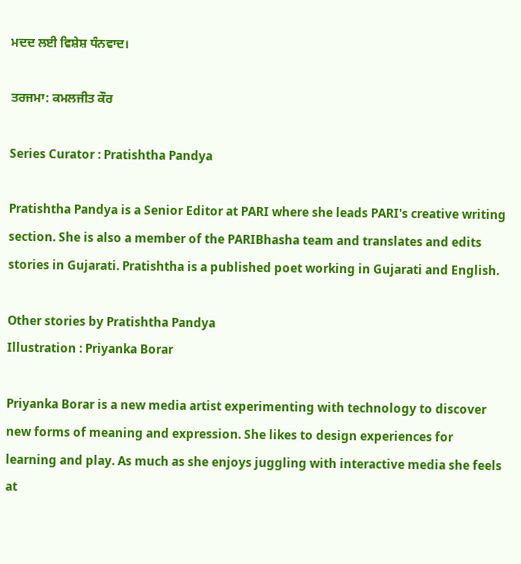ਮਦਦ ਲਈ ਵਿਸ਼ੇਸ਼ ਧੰਨਵਾਦ।

ਤਰਜਮਾ: ਕਮਲਜੀਤ ਕੌਰ

Series Curator : Pratishtha Pandya

Pratishtha Pandya is a Senior Editor at PARI where she leads PARI's creative writing section. She is also a member of the PARIBhasha team and translates and edits stories in Gujarati. Pratishtha is a published poet working in Gujarati and English.

Other stories by Pratishtha Pandya
Illustration : Priyanka Borar

Priyanka Borar is a new media artist experimenting with technology to discover new forms of meaning and expression. She likes to design experiences for learning and play. As much as she enjoys juggling with interactive media she feels at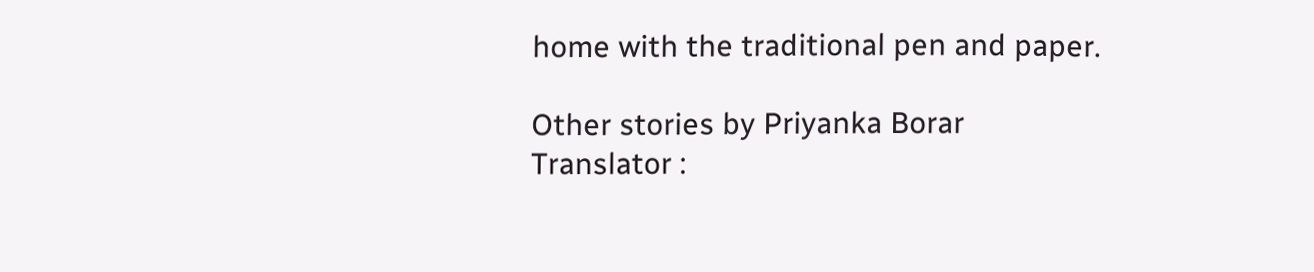home with the traditional pen and paper.

Other stories by Priyanka Borar
Translator :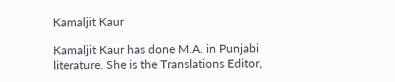Kamaljit Kaur

Kamaljit Kaur has done M.A. in Punjabi literature. She is the Translations Editor,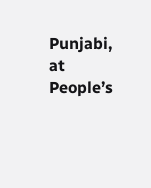Punjabi, at People’s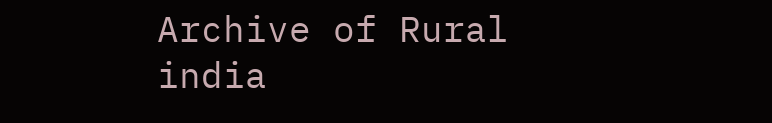Archive of Rural india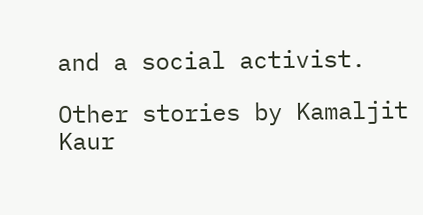and a social activist.

Other stories by Kamaljit Kaur